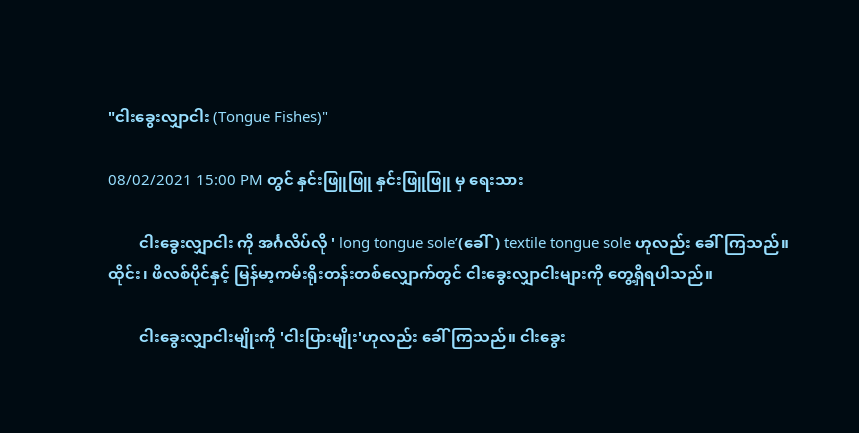"ငါးခွေးလျှာငါး (Tongue Fishes)"

08/02/2021 15:00 PM တွင် နှင်းဖြူဖြူ နှင်းဖြူဖြူ မှ ရေးသား

        ငါးခွေးလျှာငါး ကို အင်္ဂလိပ်လို ' long tongue sole’(ခေါ်) textile tongue sole ဟုလည်း ခေါ်ကြသည်။ ထိုင်း၊ ဖိလစ်ပိုင်နှင့် မြန်မာ့ကမ်းရိုးတန်းတစ်လျှောက်တွင် ငါးခွေးလျှာငါးများကို တွေ့ရှိရပါသည်။

        ငါးခွေးလျှာငါးမျိုးကို 'ငါးပြားမျိုး'ဟုလည်း ခေါ်ကြသည်။ ငါးခွေး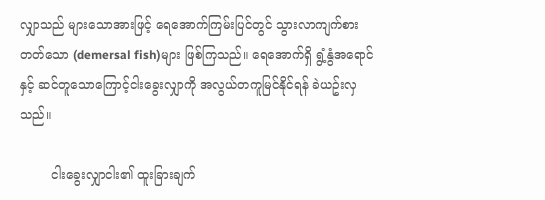လျှာသည် များသောအားဖြင့် ရေအောက်ကြမ်းပြင်တွင် သွားလာကျက်စားတတ်သော (demersal fish)များ ဖြစ်ကြသည်။ ရေအောက်ရှိ ရွံ့နွံအရောင်နှင့် ဆင်တူသောကြောင့်ငါးခွေးလျှာကို အလွယ်တကူမြင်နိုင်ရန် ခဲယဥ်းလှသည်။

        ငါးခွေးလျှာငါး၏ ထူးခြားချက်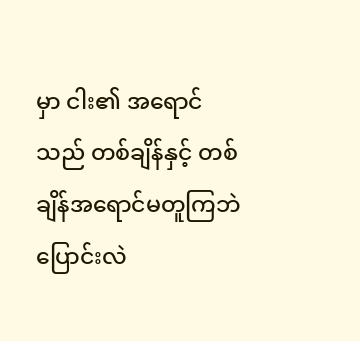မှာ ငါး၏ အရောင်သည် တစ်ချိန်နှင့် တစ်ချိန်အရောင်မတူကြဘဲ ပြောင်းလဲ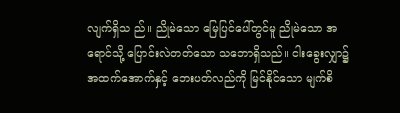လျက်ရှိသ ည်။ ညိုမဲသော မြေပြင်ပေါ်တွင်မူ ညိုမဲသော အရောင်သို့ ပြောင်းလဲတတ်သော သဘောရှိသည်။ ငါးခွေးလျှာ၌ အထက်အောက်နှင့် ဘေးပတ်လည်ကို မြင်နိုင်သော မျက်စိ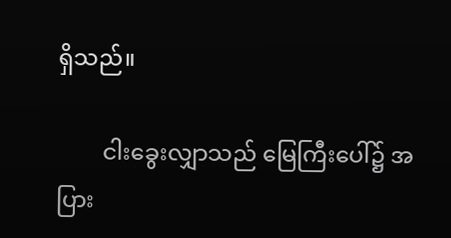ရှိသည်။

        ငါးခွေးလျှာသည် မြေကြီးပေါ်၌ အပြား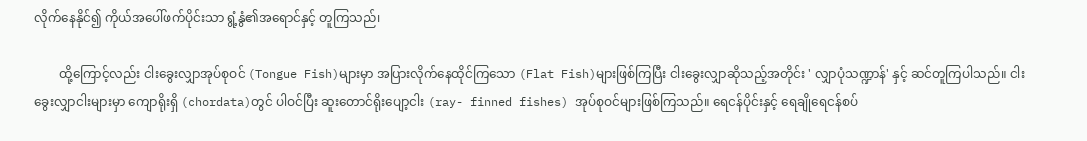လိုက်နေနိုင်၍ ကိုယ်အပေါ်ဖက်ပိုင်းသာ ရွံ့နွံ၏အရောင်နှင့် တူကြသည်၊

        ထို့ကြောင့်လည်း ငါးခွေးလျှာအုပ်စုဝင် (Tongue Fish)များမှာ အပြားလိုက်နေထိုင်ကြသော (Flat Fish)များဖြစ်ကြပြီး ငါးခွေးလျှာဆိုသည့်အတိုင်း ' လျှာပုံသဏ္ဍာန်' နှင့် ဆင်တူကြပါသည်။ ငါးခွေးလျှာငါးများမှာ ကျောရိုးရှိ (chordata)တွင် ပါဝင်ပြီး ဆူးတောင်ရိုးပျော့ငါး (ray- finned fishes) အုပ်စုဝင်များဖြစ်ကြသည်။ ရေငန်ပိုင်းနှင့် ရေချိုရေငန်စပ်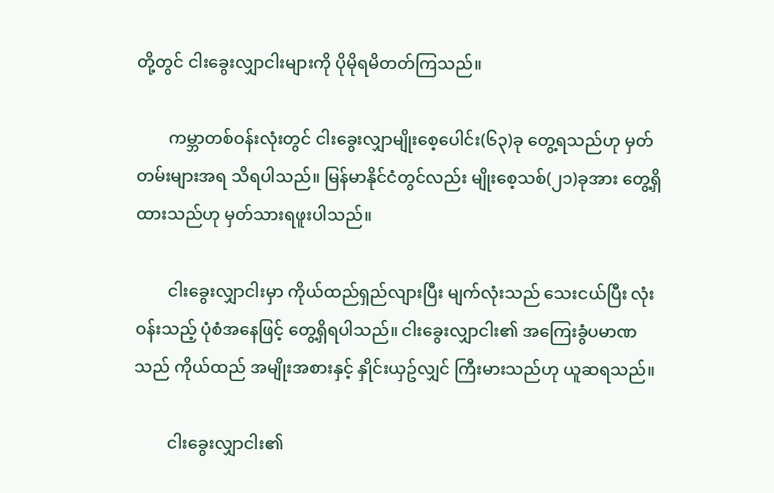တို့တွင် ငါးခွေးလျှာငါးများကို ပိုမိုရမိတတ်ကြသည်။

        ကမ္ဘာတစ်ဝန်းလုံးတွင် ငါးခွေးလျှာမျိုးစေ့ပေါင်း(၆၃)ခု တွေ့ရသည်ဟု မှတ်တမ်းများအရ သိရပါသည်။ မြန်မာနိုင်ငံတွင်လည်း မျိုးစေ့သစ်(၂၁)ခုအား တွေ့ရှိထားသည်ဟု မှတ်သားရဖူးပါသည်။

        ငါးခွေးလျှာငါးမှာ ကိုယ်ထည်ရှည်လျားပြီး မျက်လုံးသည် သေးငယ်ပြီး လုံးဝန်းသည့် ပုံစံအနေဖြင့် တွေ့ရှိရပါသည်။ ငါးခွေးလျှာငါး၏ အကြေးခွံပမာဏသည် ကိုယ်ထည် အမျိုးအစားနှင့် နှိုင်းယှဥ်လျှင် ကြီးမားသည်ဟု ယူဆရသည်။

        ငါးခွေးလျှာငါး၏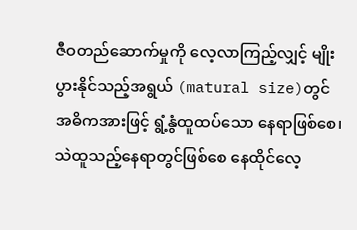ဇီဝတည်ဆောက်မှုကို လေ့လာကြည့်လျှင့် မျိုးပွားနိုင်သည့်အရွယ် (matural size)တွင် အဓိကအားဖြင့် ရွံ့နွံထူထပ်သော နေရာဖြစ်စေ၊ သဲထူသည့်နေရာတွင်ဖြစ်စေ နေထိုင်လေ့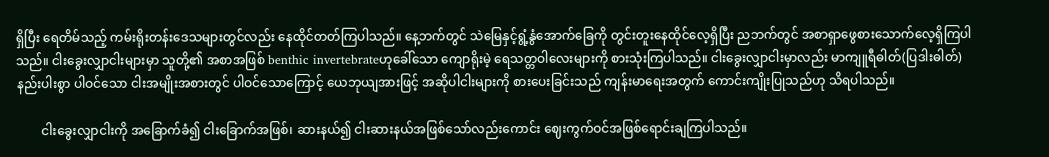ရှိပြီး ရေတိမ်သည့် ကမ်းရိုးတန်းဒေသများတွင်လည်း နေထိုင်တတ်ကြပါသည်။ နေ့ဘက်တွင် သဲမြေနှင့်ရွံ့နွံအောက်ခြေကို တွင်းတူးနေထိုင်လေ့ရှိပြီး ညဘက်တွင် အစာရှာဖွေစားသောက်လေ့ရှိကြပါသည်။ ငါးခွေးလျှာငါးများမှာ သူတို့၏ အစာအဖြစ် benthic invertebrateဟုခေါ်သော ကျောရိုးမဲ့ ရေသတ္တဝါလေးများကို စားသုံးကြပါသည်။ ငါးခွေးလျှာငါးမှာလည်း မာကျူရီဓါတ်(ပြဒါးဓါတ်)နည်းပါးစွာ ပါဝင်သော ငါးအမျိုးအစားတွင် ပါဝင်သောကြောင့် ယေဘုယျအားဖြင့် အဆိုပါငါးများကို စားပေးခြင်းသည် ကျန်းမာရေးအတွက် ကောင်းကျိုးပြုသည်ဟု သိရပါသည်။

        ငါးခွေးလျှာငါးကို အခြောက်ခံ၍ ငါးခြောက်အဖြစ်၊ ဆားနယ်၍ ငါးဆားနယ်အဖြစ်သော်လည်းကောင်း ဈေးကွက်ဝင်အဖြစ်ရောင်းချကြပါသည်။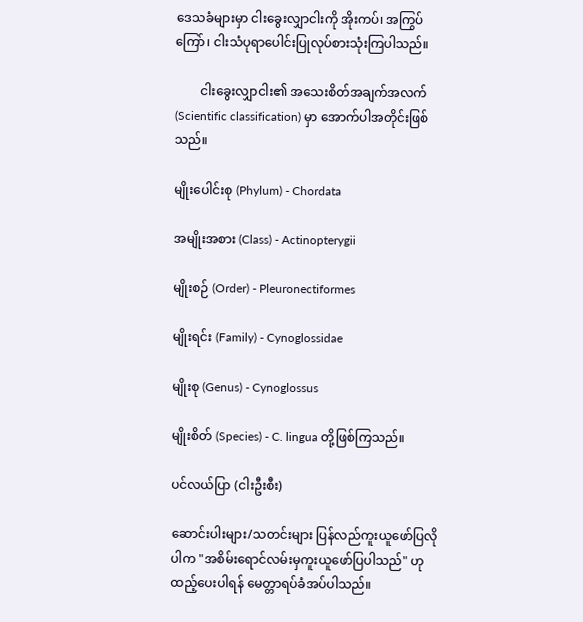ဒေသခံများမှာ ငါးခွေးလျှာငါးကို အိုးကပ်၊ အကြွပ်ကြော်၊ ငါးသံပုရာပေါင်းပြုလုပ်စားသုံးကြပါသည်။

        ငါးခွေးလျှာငါး၏ အသေးစိတ်အချက်အလက် (Scientific classification) မှာ အောက်ပါအတိုင်းဖြစ်သည်။

မျိုးပေါင်းစု (Phylum) - Chordata

အမျိုးအစား (Class) - Actinopterygii

မျိုးစဉ် (Order) - Pleuronectiformes

မျိုးရင်း (Family) - Cynoglossidae

မျိုးစု (Genus) - Cynoglossus

မျိုးစိတ် (Species) - C. lingua တို့ဖြစ်ကြသည်။

ပင်လယ်ပြာ (ငါးဦးစီး)

ဆောင်းပါးများ/သတင်းများ ပြန်လည်ကူးယူဖော်ပြလိုပါက "အစိမ်းရောင်လမ်းမှကူးယူဖော်ပြပါသည်" ဟုထည့်ပေးပါရန် မေတ္တာရပ်ခံအပ်ပါသည်။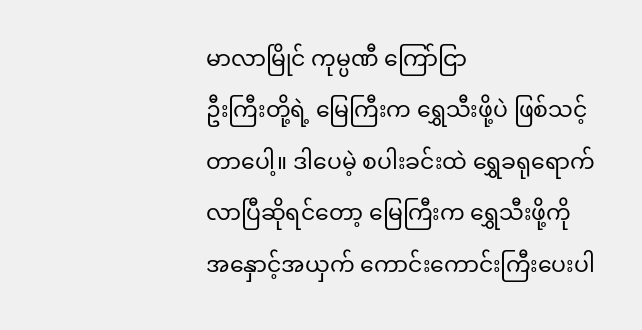မာလာမြိုင် ကုမ္ပဏီ ကြော်ငြာ
ဦးကြီးတို့ရဲ့ မြေကြီးက ရွှေသီးဖို့ပဲ ဖြစ်သင့်တာပေါ့။ ဒါပေမဲ့ စပါးခင်းထဲ ရွှေခရုရောက်လာပြီဆိုရင်တော့ မြေကြီးက ရွှေသီးဖို့ကို အနှောင့်အယှက် ကောင်းကောင်းကြီးပေးပါ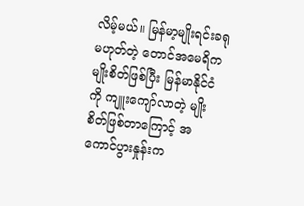လိမ့်မယ်။ မြန်မာ့မျိုးရင်းခရုမဟုတ်တဲ့ တောင်အမေရိကမျိုးစိတ်ဖြစ်ပြီး မြန်မာနိုင်ငံကို ကျူးကျော်လာတဲ့ မျိုးစိတ်ဖြစ်တာကြောင့် အကောင်ပွားနှုန်းက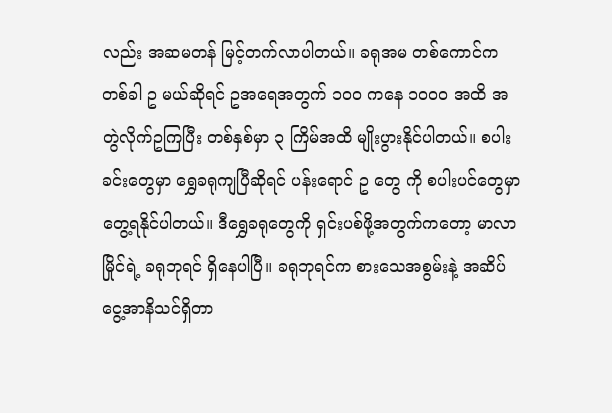လည်း အဆမတန် မြင့်တက်လာပါတယ်။ ခရုအမ တစ်ကောင်က တစ်ခါ ဥ မယ်ဆိုရင် ဥအရေအတွက် ၁၀၀ ကနေ ၁၀၀၀ အထိ အတွဲလိုက်ဥကြပြီး တစ်နှစ်မှာ ၃ ကြိမ်အထိ မျိုးပွားနိုင်ပါတယ်။ စပါးခင်းတွေမှာ ရွှေခရုကျပြီဆိုရင် ပန်းရောင် ဥ တွေ ကို စပါးပင်တွေမှာ တွေ့ရနိုင်ပါတယ်။ ဒီရွှေခရုတွေကို ရှင်းပစ်ဖို့အတွက်ကတော့ မာလာမြိုင်ရဲ့ ခရုဘုရင် ရှိနေပါပြီ။ ခရုဘုရင်က စားသေအစွမ်းနဲ့ အဆိပ်ငွေ့အာနိသင်ရှိတာ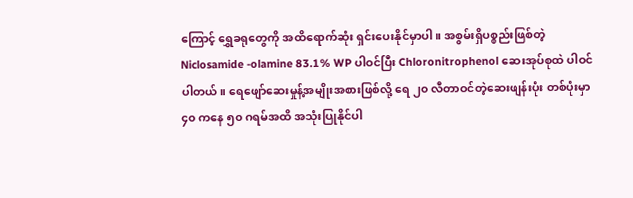ကြောင့် ရွှေခရုတွေကို အထိရောက်ဆုံး ရှင်းပေးနိုင်မှာပါ။ အစွမ်းရှိပစ္စည်းဖြစ်တဲ့ Niclosamide -olamine 83.1% WP ပါဝင်ပြီး Chloronitrophenol ဆေးအုပ်စုထဲ ပါဝင်ပါတယ်။ ရေဖျော်ဆေးမှုန့်အမျိုးအစားဖြစ်လို့ ရေ ၂၀ လီတာဝင်တဲ့ဆေးဖျန်းပုံး တစ်ပုံးမှာ ၄၀ ကနေ ၅၀ ဂရမ်အထိ အသုံးပြုနိုင်ပါ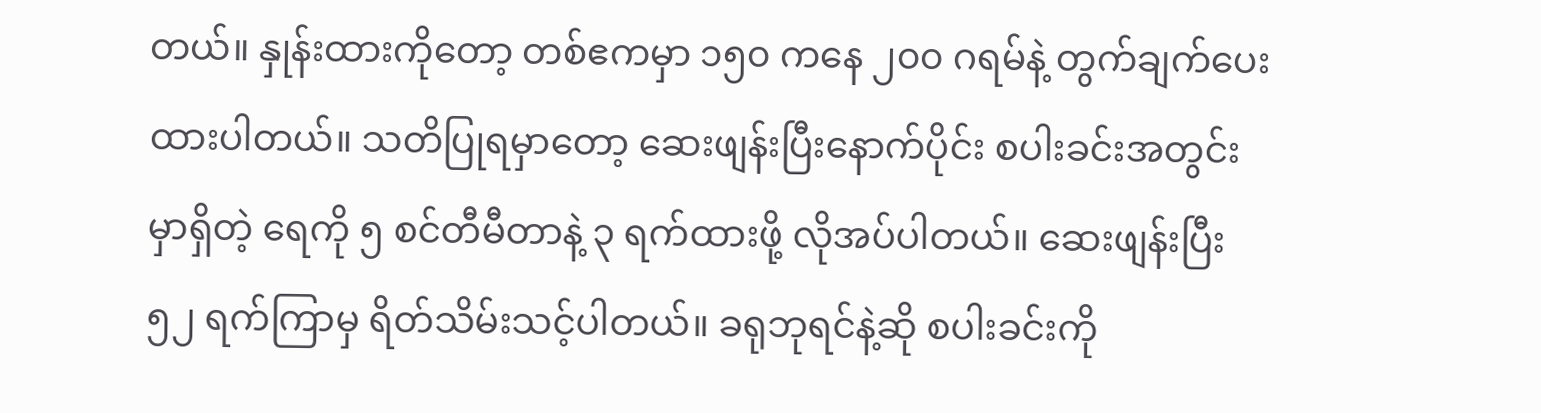တယ်။ နှုန်းထားကိုတော့ တစ်ဧကမှာ ၁၅၀ ကနေ ၂၀၀ ဂရမ်နဲ့ တွက်ချက်ပေးထားပါတယ်။ သတိပြုရမှာတော့ ဆေးဖျန်းပြီးနောက်ပိုင်း စပါးခင်းအတွင်းမှာရှိတဲ့ ရေကို ၅ စင်တီမီတာနဲ့ ၃ ရက်ထားဖို့ လိုအပ်ပါတယ်။ ဆေးဖျန်းပြီး ၅၂ ရက်ကြာမှ ရိတ်သိမ်းသင့်ပါတယ်။ ခရုဘုရင်နဲ့ဆို စပါးခင်းကို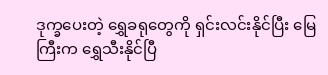ဒုက္ခပေးတဲ့ ရွှေခရုတွေကို ရှင်းလင်းနိုင်ပြီး မြေကြီးက ရွှေသီးနိုင်ပြီ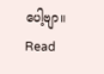ပေါ့ဗျာ။
Read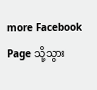more Facebook Page သို့သွား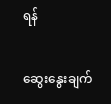ရန်

ဆွေးနွေးချက်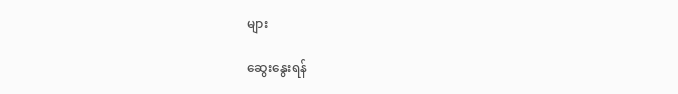များ

ဆွေးနွေးရန်